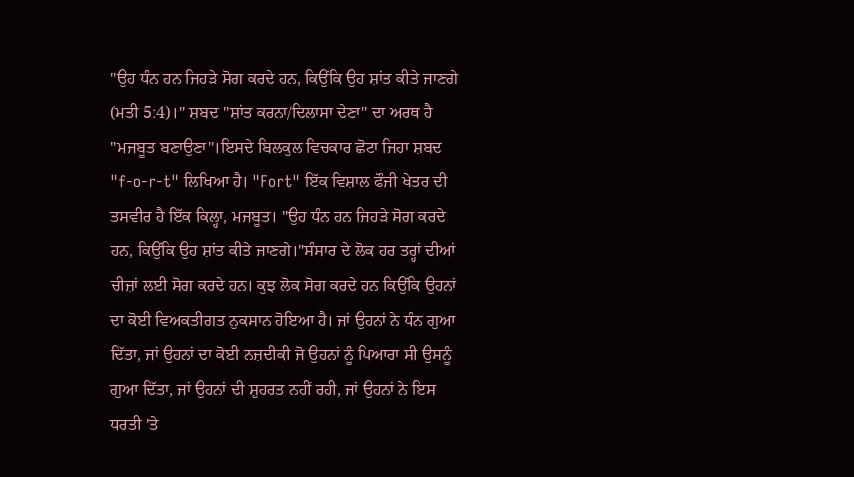"ਉਹ ਧੰਨ ਹਨ ਜਿਹੜੇ ਸੋਗ ਕਰਦੇ ਹਨ, ਕਿਉਂਕਿ ਉਹ ਸ਼ਾਂਤ ਕੀਤੇ ਜਾਣਗੇ (ਮਤੀ 5:4)।" ਸ਼ਬਦ "ਸ਼ਾਂਤ ਕਰਨਾ/ਦਿਲਾਸਾ ਦੇਣਾ" ਦਾ ਅਰਥ ਹੈ "ਮਜਬੂਤ ਬਣਾਉਣਾ"।ਇਸਦੇ ਬਿਲਕੁਲ ਵਿਚਕਾਰ ਛੋਟਾ ਜਿਹਾ ਸ਼ਬਦ "f-o-r-t" ਲਿਖਿਆ ਹੈ। "Fort" ਇੱਕ ਵਿਸ਼ਾਲ ਫੌਜੀ ਖੇਤਰ ਦੀ ਤਸਵੀਰ ਹੈ ਇੱਕ ਕਿਲ੍ਹਾ, ਮਜਬੂਤ। "ਉਹ ਧੰਨ ਹਨ ਜਿਹੜੇ ਸੋਗ ਕਰਦੇ ਹਨ, ਕਿਉਂਕਿ ਉਹ ਸ਼ਾਂਤ ਕੀਤੇ ਜਾਣਗੇ।"ਸੰਸਾਰ ਦੇ ਲੋਕ ਹਰ ਤਰ੍ਹਾਂ ਦੀਆਂ ਚੀਜ਼ਾਂ ਲਈ ਸੋਗ ਕਰਦੇ ਹਨ। ਕੁਝ ਲੋਕ ਸੋਗ ਕਰਦੇ ਹਨ ਕਿਉਂਕਿ ਉਹਨਾਂ ਦਾ ਕੋਈ ਵਿਅਕਤੀਗਤ ਨੁਕਸਾਨ ਹੋਇਆ ਹੈ। ਜਾਂ ਉਹਨਾਂ ਨੇ ਧੰਨ ਗੁਆ ਦਿੱਤਾ, ਜਾਂ ਉਹਨਾਂ ਦਾ ਕੋਈ ਨਜ਼ਦੀਕੀ ਜੋ ਉਹਨਾਂ ਨੂੰ ਪਿਆਰਾ ਸੀ ਉਸਨੂੰ ਗੁਆ ਦਿੱਤਾ, ਜਾਂ ਉਹਨਾਂ ਦੀ ਸ਼ੁਹਰਤ ਨਹੀਂ ਰਹੀ, ਜਾਂ ਉਹਨਾਂ ਨੇ ਇਸ ਧਰਤੀ 'ਤੇ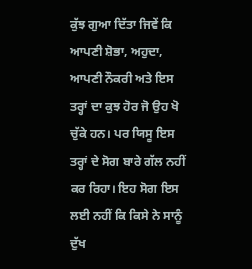ਕੁੱਝ ਗੁਆ ਦਿੱਤਾ ਜਿਵੇਂ ਕਿ ਆਪਣੀ ਸ਼ੋਭਾ, ਅਹੁਦਾ, ਆਪਣੀ ਨੌਕਰੀ ਅਤੇ ਇਸ ਤਰ੍ਹਾਂ ਦਾ ਕੁਝ ਹੋਰ ਜੋ ਉਹ ਖੋ ਚੁੱਕੇ ਹਨ। ਪਰ ਯਿਸੂ ਇਸ ਤਰ੍ਹਾਂ ਦੇ ਸੋਗ ਬਾਰੇ ਗੱਲ ਨਹੀਂ ਕਰ ਰਿਹਾ। ਇਹ ਸੋਗ ਇਸ ਲਈ ਨਹੀਂ ਕਿ ਕਿਸੇ ਨੇ ਸਾਨੂੰ ਦੁੱਖ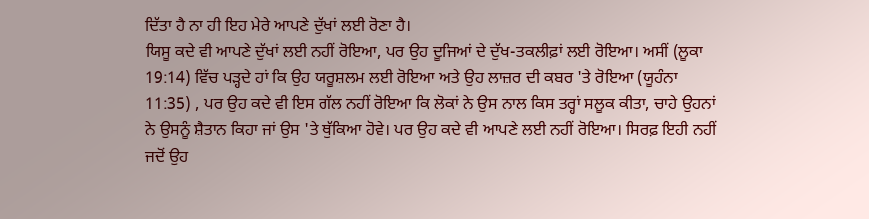ਦਿੱਤਾ ਹੈ ਨਾ ਹੀ ਇਹ ਮੇਰੇ ਆਪਣੇ ਦੁੱਖਾਂ ਲਈ ਰੋਣਾ ਹੈ।
ਯਿਸੂ ਕਦੇ ਵੀ ਆਪਣੇ ਦੁੱਖਾਂ ਲਈ ਨਹੀਂ ਰੋਇਆ, ਪਰ ਉਹ ਦੂਜਿਆਂ ਦੇ ਦੁੱਖ-ਤਕਲੀਫ਼ਾਂ ਲਈ ਰੋਇਆ। ਅਸੀਂ (ਲੂਕਾ 19:14) ਵਿੱਚ ਪੜ੍ਹਦੇ ਹਾਂ ਕਿ ਉਹ ਯਰੂਸ਼ਲਮ ਲਈ ਰੋਇਆ ਅਤੇ ਉਹ ਲਾਜ਼ਰ ਦੀ ਕਬਰ 'ਤੇ ਰੋਇਆ (ਯੂਹੰਨਾ 11:35) , ਪਰ ਉਹ ਕਦੇ ਵੀ ਇਸ ਗੱਲ ਨਹੀਂ ਰੋਇਆ ਕਿ ਲੋਕਾਂ ਨੇ ਉਸ ਨਾਲ ਕਿਸ ਤਰ੍ਹਾਂ ਸਲੂਕ ਕੀਤਾ, ਚਾਹੇ ਉਹਨਾਂ ਨੇ ਉਸਨੂੰ ਸ਼ੈਤਾਨ ਕਿਹਾ ਜਾਂ ਉਸ 'ਤੇ ਥੁੱਕਿਆ ਹੋਵੇ। ਪਰ ਉਹ ਕਦੇ ਵੀ ਆਪਣੇ ਲਈ ਨਹੀਂ ਰੋਇਆ। ਸਿਰਫ਼ ਇਹੀ ਨਹੀਂ ਜਦੋਂ ਉਹ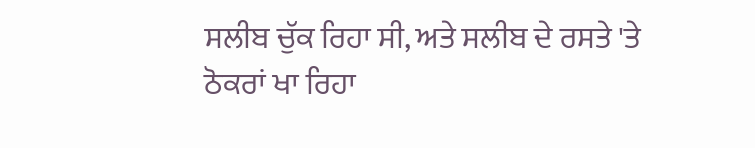ਸਲੀਬ ਚੁੱਕ ਰਿਹਾ ਸੀ, ਅਤੇ ਸਲੀਬ ਦੇ ਰਸਤੇ 'ਤੇ ਠੋਕਰਾਂ ਖਾ ਰਿਹਾ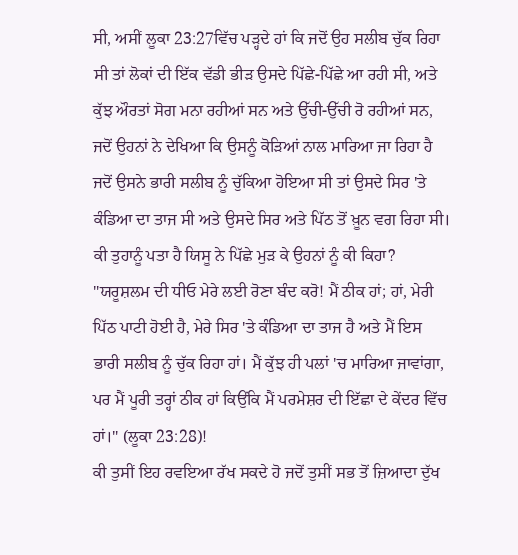ਸੀ, ਅਸੀਂ ਲੂਕਾ 23:27ਵਿੱਚ ਪੜ੍ਹਦੇ ਹਾਂ ਕਿ ਜਦੋਂ ਉਹ ਸਲੀਬ ਚੁੱਕ ਰਿਹਾ ਸੀ ਤਾਂ ਲੋਕਾਂ ਦੀ ਇੱਕ ਵੱਡੀ ਭੀੜ ਉਸਦੇ ਪਿੱਛੇ-ਪਿੱਛੇ ਆ ਰਹੀ ਸੀ, ਅਤੇ ਕੁੱਝ ਔਰਤਾਂ ਸੋਗ ਮਨਾ ਰਹੀਆਂ ਸਨ ਅਤੇ ਉੱਚੀ-ਉੱਚੀ ਰੋ ਰਹੀਆਂ ਸਨ, ਜਦੋਂ ਉਹਨਾਂ ਨੇ ਦੇਖਿਆ ਕਿ ਉਸਨੂੰ ਕੋੜਿਆਂ ਨਾਲ ਮਾਰਿਆ ਜਾ ਰਿਹਾ ਹੈ ਜਦੋਂ ਉਸਨੇ ਭਾਰੀ ਸਲੀਬ ਨੂੰ ਚੁੱਕਿਆ ਹੋਇਆ ਸੀ ਤਾਂ ਉਸਦੇ ਸਿਰ 'ਤੇ ਕੰਡਿਆ ਦਾ ਤਾਜ ਸੀ ਅਤੇ ਉਸਦੇ ਸਿਰ ਅਤੇ ਪਿੱਠ ਤੋਂ ਖ਼ੂਨ ਵਗ ਰਿਹਾ ਸੀ। ਕੀ ਤੁਹਾਨੂੰ ਪਤਾ ਹੈ ਯਿਸੂ ਨੇ ਪਿੱਛੇ ਮੁੜ ਕੇ ਉਹਨਾਂ ਨੂੰ ਕੀ ਕਿਹਾ? "ਯਰੂਸ਼ਲਮ ਦੀ ਧੀਓ ਮੇਰੇ ਲਈ ਰੋਣਾ ਬੰਦ ਕਰੋ! ਮੈਂ ਠੀਕ ਹਾਂ; ਹਾਂ, ਮੇਰੀ ਪਿੱਠ ਪਾਟੀ ਹੋਈ ਹੈ, ਮੇਰੇ ਸਿਰ 'ਤੇ ਕੰਡਿਆ ਦਾ ਤਾਜ ਹੈ ਅਤੇ ਮੈਂ ਇਸ ਭਾਰੀ ਸਲੀਬ ਨੂੰ ਚੁੱਕ ਰਿਹਾ ਹਾਂ। ਮੈਂ ਕੁੱਝ ਹੀ ਪਲਾਂ 'ਚ ਮਾਰਿਆ ਜਾਵਾਂਗਾ, ਪਰ ਮੈਂ ਪੂਰੀ ਤਰ੍ਹਾਂ ਠੀਕ ਹਾਂ ਕਿਉਂਕਿ ਮੈਂ ਪਰਮੇਸ਼ਰ ਦੀ ਇੱਛਾ ਦੇ ਕੇਂਦਰ ਵਿੱਚ ਹਾਂ।" (ਲੂਕਾ 23:28)!
ਕੀ ਤੁਸੀਂ ਇਹ ਰਵਇਆ ਰੱਖ ਸਕਦੇ ਹੋ ਜਦੋਂ ਤੁਸੀਂ ਸਭ ਤੋਂ ਜ਼ਿਆਦਾ ਦੁੱਖ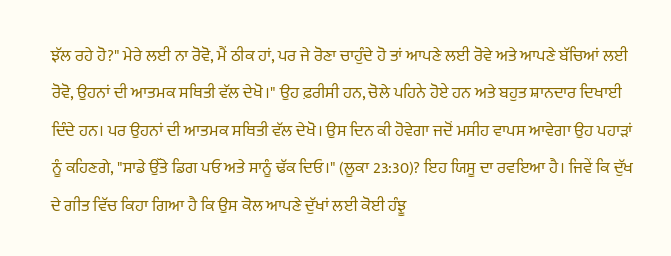ਝੱਲ ਰਹੇ ਹੋ?" ਮੇਰੇ ਲਈ ਨਾ ਰੋਵੋ, ਮੈਂ ਠੀਕ ਹਾਂ, ਪਰ ਜੇ ਰੋਣਾ ਚਾਹੁੰਦੇ ਹੋ ਤਾਂ ਆਪਣੇ ਲਈ ਰੋਵੇ ਅਤੇ ਆਪਣੇ ਬੱਚਿਆਂ ਲਈ ਰੋਵੋ, ਉਹਨਾਂ ਦੀ ਆਤਮਕ ਸਥਿਤੀ ਵੱਲ ਦੇਖੋ।" ਉਹ ਫ਼ਰੀਸੀ ਹਨ, ਚੋਲੇ ਪਹਿਨੇ ਹੋਏ ਹਨ ਅਤੇ ਬਹੁਤ ਸ਼ਾਨਦਾਰ ਦਿਖਾਈ ਦਿੰਦੇ ਹਨ। ਪਰ ਉਹਨਾਂ ਦੀ ਆਤਮਕ ਸਥਿਤੀ ਵੱਲ ਦੇਖੋ। ਉਸ ਦਿਨ ਕੀ ਹੋਵੇਗਾ ਜਦੋਂ ਮਸੀਹ ਵਾਪਸ ਆਵੇਗਾ ਉਹ ਪਹਾੜਾਂ ਨੂੰ ਕਹਿਣਗੇ, "ਸਾਡੇ ਉੱਤੇ ਡਿਗ ਪਓ ਅਤੇ ਸਾਨੂੰ ਢੱਕ ਦਿਓ।" (ਲੂਕਾ 23:30)? ਇਹ ਯਿਸੂ ਦਾ ਰਵਇਆ ਹੈ। ਜਿਵੇਂ ਕਿ ਦੁੱਖ ਦੇ ਗੀਤ ਵਿੱਚ ਕਿਹਾ ਗਿਆ ਹੈ ਕਿ ਉਸ ਕੋਲ ਆਪਣੇ ਦੁੱਖਾਂ ਲਈ ਕੋਈ ਹੰਝੂ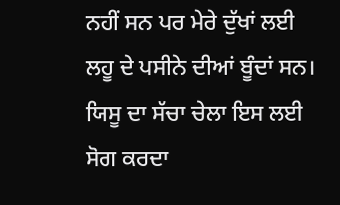ਨਹੀਂ ਸਨ ਪਰ ਮੇਰੇ ਦੁੱਖਾਂ ਲਈ ਲਹੂ ਦੇ ਪਸੀਨੇ ਦੀਆਂ ਬੂੰਦਾਂ ਸਨ।
ਯਿਸੂ ਦਾ ਸੱਚਾ ਚੇਲਾ ਇਸ ਲਈ ਸੋਗ ਕਰਦਾ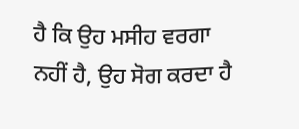ਹੈ ਕਿ ਉਹ ਮਸੀਹ ਵਰਗਾ ਨਹੀਂ ਹੈ, ਉਹ ਸੋਗ ਕਰਦਾ ਹੈ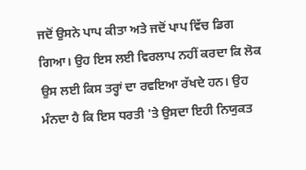ਜਦੋਂ ਉਸਨੇ ਪਾਪ ਕੀਤਾ ਅਤੇ ਜਦੋਂ ਪਾਪ ਵਿੱਚ ਡਿਗ ਗਿਆ। ਉਹ ਇਸ ਲਈ ਵਿਰਲਾਪ ਨਹੀਂ ਕਰਦਾ ਕਿ ਲੋਕ ਉਸ ਲਈ ਕਿਸ ਤਰ੍ਹਾਂ ਦਾ ਰਵਇਆ ਰੱਖਦੇ ਹਨ। ਉਹ ਮੰਨਦਾ ਹੈ ਕਿ ਇਸ ਧਰਤੀ 'ਤੇ ਉਸਦਾ ਇਹੀ ਨਿਯੁਕਤ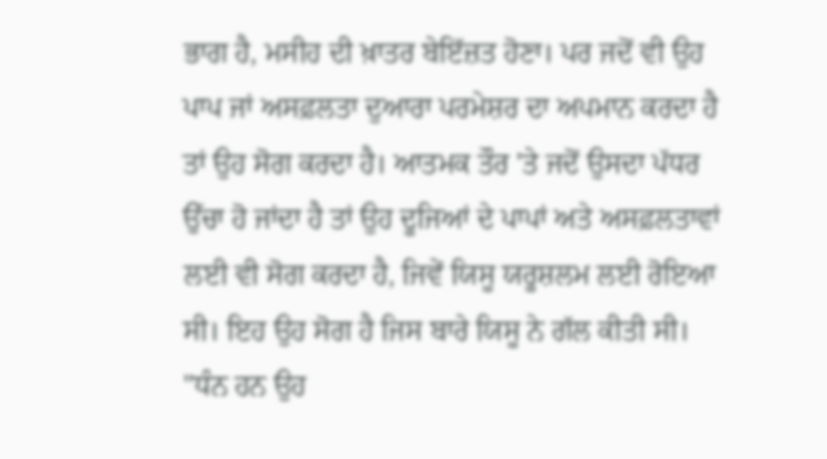ਭਾਗ ਹੈ, ਮਸੀਹ ਦੀ ਖ਼ਾਤਰ ਬੇਇੱਜ਼ਤ ਹੋਣਾ। ਪਰ ਜਦੋਂ ਵੀ ਉਹ ਪਾਪ ਜਾਂ ਅਸਫ਼ਲਤਾ ਦੁਆਰਾ ਪਰਮੇਸ਼ਰ ਦਾ ਅਪਮਾਨ ਕਰਦਾ ਹੈ ਤਾਂ ਉਹ ਸੋਗ ਕਰਦਾ ਹੈ। ਆਤਮਕ ਤੌਰ 'ਤੇ ਜਦੋਂ ਉਸਦਾ ਪੱਧਰ ਉੱਚਾ ਹੋ ਜਾਂਦਾ ਹੈ ਤਾਂ ਉਹ ਦੂਜਿਆਂ ਦੇ ਪਾਪਾਂ ਅਤੇ ਅਸਫ਼ਲਤਾਵਾਂ ਲਈ ਵੀ ਸੋਗ ਕਰਦਾ ਹੈ, ਜਿਵੇਂ ਯਿਸੂ ਯਰੂਸ਼ਲਮ ਲਈ ਰੋਇਆ ਸੀ। ਇਹ ਉਹ ਸੋਗ ਹੈ ਜਿਸ ਬਾਰੇ ਯਿਸੂ ਨੇ ਗੱਲ ਕੀਤੀ ਸੀ। "ਧੰਨ ਹਨ ਉਹ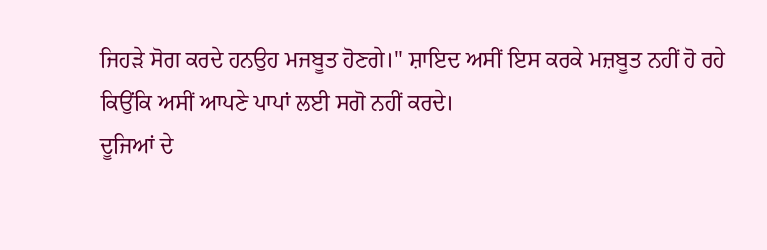ਜਿਹੜੇ ਸੋਗ ਕਰਦੇ ਹਨਉਹ ਮਜਬੂਤ ਹੋਣਗੇ।" ਸ਼ਾਇਦ ਅਸੀਂ ਇਸ ਕਰਕੇ ਮਜ਼ਬੂਤ ਨਹੀਂ ਹੋ ਰਹੇ ਕਿਉਂਕਿ ਅਸੀਂ ਆਪਣੇ ਪਾਪਾਂ ਲਈ ਸਗੋ ਨਹੀਂ ਕਰਦੇ।
ਦੂਜਿਆਂ ਦੇ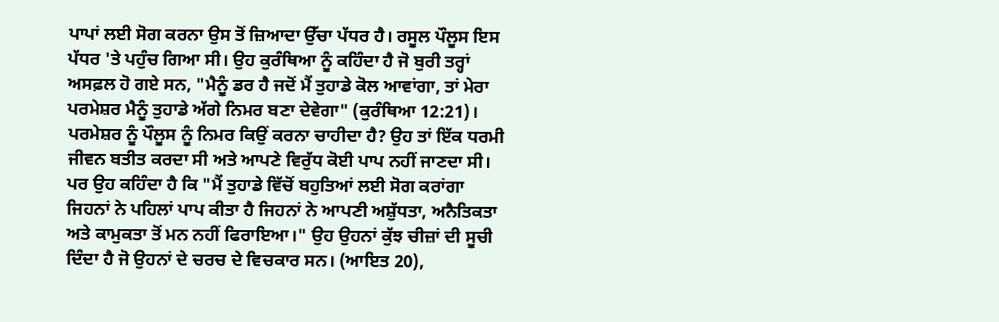ਪਾਪਾਂ ਲਈ ਸੋਗ ਕਰਨਾ ਉਸ ਤੋਂ ਜ਼ਿਆਦਾ ਉੱਚਾ ਪੱਧਰ ਹੈ। ਰਸੂਲ ਪੌਲੂਸ ਇਸ ਪੱਧਰ 'ਤੇ ਪਹੁੰਚ ਗਿਆ ਸੀ। ਉਹ ਕੁਰੰਥਿਆ ਨੂੰ ਕਹਿੰਦਾ ਹੈ ਜੋ ਬੁਰੀ ਤਰ੍ਹਾਂ ਅਸਫ਼ਲ ਹੋ ਗਏ ਸਨ, "ਮੈਨੂੰ ਡਰ ਹੈ ਜਦੋਂ ਮੈਂ ਤੁਹਾਡੇ ਕੋਲ ਆਵਾਂਗਾ, ਤਾਂ ਮੇਰਾ ਪਰਮੇਸ਼ਰ ਮੈਨੂੰ ਤੁਹਾਡੇ ਅੱਗੇ ਨਿਮਰ ਬਣਾ ਦੇਵੇਗਾ" (ਕੁਰੰਥਿਆ 12:21)। ਪਰਮੇਸ਼ਰ ਨੂੰ ਪੌਲੂਸ ਨੂੰ ਨਿਮਰ ਕਿਉਂ ਕਰਨਾ ਚਾਹੀਦਾ ਹੈ? ਉਹ ਤਾਂ ਇੱਕ ਧਰਮੀ ਜੀਵਨ ਬਤੀਤ ਕਰਦਾ ਸੀ ਅਤੇ ਆਪਣੇ ਵਿਰੁੱਧ ਕੋਈ ਪਾਪ ਨਹੀਂ ਜਾਣਦਾ ਸੀ। ਪਰ ਉਹ ਕਹਿੰਦਾ ਹੈ ਕਿ "ਮੈਂ ਤੁਹਾਡੇ ਵਿੱਚੋਂ ਬਹੁਤਿਆਂ ਲਈ ਸੋਗ ਕਰਾਂਗਾ ਜਿਹਨਾਂ ਨੇ ਪਹਿਲਾਂ ਪਾਪ ਕੀਤਾ ਹੈ ਜਿਹਨਾਂ ਨੇ ਆਪਣੀ ਅਸ਼ੁੱਧਤਾ, ਅਨੈਤਿਕਤਾ ਅਤੇ ਕਾਮੁਕਤਾ ਤੋਂ ਮਨ ਨਹੀਂ ਫਿਰਾਇਆ।" ਉਹ ਉਹਨਾਂ ਕੁੱਝ ਚੀਜ਼ਾਂ ਦੀ ਸੂਚੀ ਦਿੰਦਾ ਹੈ ਜੋ ਉਹਨਾਂ ਦੇ ਚਰਚ ਦੇ ਵਿਚਕਾਰ ਸਨ। (ਆਇਤ 20),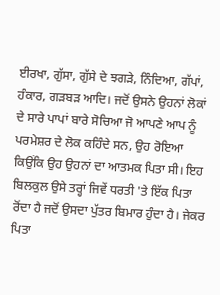ਈਰਖਾ, ਗੁੱਸਾ, ਗੁੱਸੇ ਦੇ ਝਗੜੇ, ਨਿੰਦਿਆ, ਗੱਪਾਂ, ਹੰਕਾਰ, ਗੜਬੜ ਆਦਿ। ਜਦੋਂ ਉਸਨੇ ਉਹਨਾਂ ਲੋਕਾਂ ਦੇ ਸਾਰੇ ਪਾਪਾਂ ਬਾਰੇ ਸੋਚਿਆ ਜੋ ਆਪਣੇ ਆਪ ਨੂੰ ਪਰਮੇਸ਼ਰ ਦੇ ਲੋਕ ਕਹਿੰਦੇ ਸਨ, ਉਹ ਰੋਇਆ ਕਿਉਂਕਿ ਉਹ ਉਹਨਾਂ ਦਾ ਆਤਮਕ ਪਿਤਾ ਸੀ। ਇਹ ਬਿਲਕੁਲ ਉਸੇ ਤਰ੍ਹਾਂ ਜਿਵੇਂ ਧਰਤੀ 'ਤੇ ਇੱਕ ਪਿਤਾ ਰੋਂਦਾ ਹੈ ਜਦੋਂ ਉਸਦਾ ਪੁੱਤਰ ਬਿਮਾਰ ਹੁੰਦਾ ਹੈ। ਜੇਕਰ ਪਿਤਾ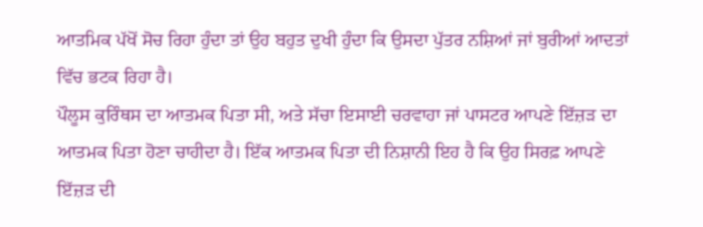ਆਤਮਿਕ ਪੱਖੋਂ ਸੋਚ ਰਿਹਾ ਹੁੰਦਾ ਤਾਂ ਉਹ ਬਹੁਤ ਦੁਖੀ ਹੁੰਦਾ ਕਿ ਉਸਦਾ ਪੁੱਤਰ ਨਸ਼ਿਆਂ ਜਾਂ ਬੁਰੀਆਂ ਆਦਤਾਂ ਵਿੱਚ ਭਟਕ ਰਿਹਾ ਹੈ।
ਪੌਲੂਸ ਕੁਰਿੰਥਸ ਦਾ ਆਤਮਕ ਪਿਤਾ ਸੀ, ਅਤੇ ਸੱਚਾ ਇਸਾਈ ਚਰਵਾਹਾ ਜਾਂ ਪਾਸਟਰ ਆਪਣੇ ਇੱਜ਼ੜ ਦਾ ਆਤਮਕ ਪਿਤਾ ਹੋਣਾ ਚਾਹੀਦਾ ਹੈ। ਇੱਕ ਆਤਮਕ ਪਿਤਾ ਦੀ ਨਿਸ਼ਾਨੀ ਇਹ ਹੈ ਕਿ ਉਹ ਸਿਰਫ਼ ਆਪਣੇ ਇੱਜ਼ੜ ਦੀ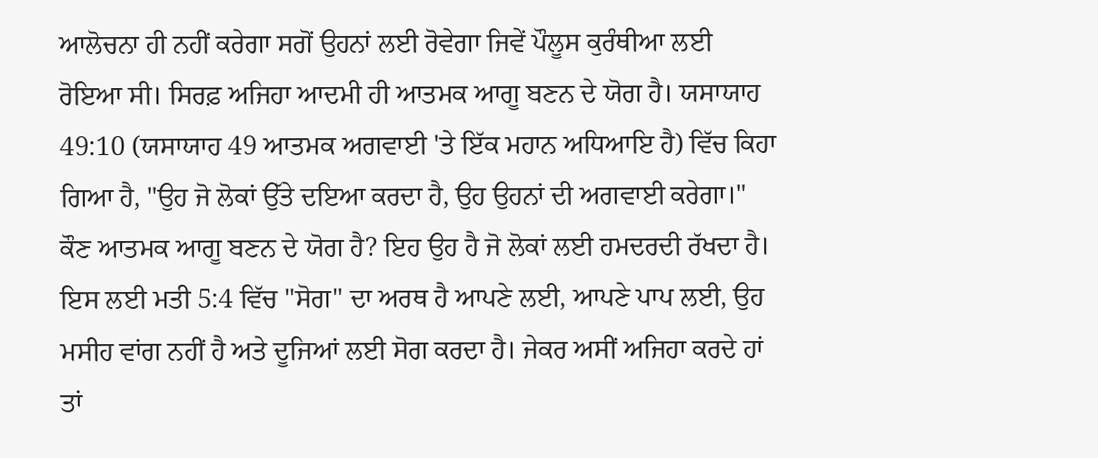ਆਲੋਚਨਾ ਹੀ ਨਹੀਂ ਕਰੇਗਾ ਸਗੋਂ ਉਹਨਾਂ ਲਈ ਰੋਵੇਗਾ ਜਿਵੇਂ ਪੌਲੂਸ ਕੁਰੰਥੀਆ ਲਈ ਰੋਇਆ ਸੀ। ਸਿਰਫ਼ ਅਜਿਹਾ ਆਦਮੀ ਹੀ ਆਤਮਕ ਆਗੂ ਬਣਨ ਦੇ ਯੋਗ ਹੈ। ਯਸਾਯਾਹ 49:10 (ਯਸਾਯਾਹ 49 ਆਤਮਕ ਅਗਵਾਈ 'ਤੇ ਇੱਕ ਮਹਾਨ ਅਧਿਆਇ ਹੈ) ਵਿੱਚ ਕਿਹਾ ਗਿਆ ਹੈ, "ਉਹ ਜੋ ਲੋਕਾਂ ਉੱਤੇ ਦਇਆ ਕਰਦਾ ਹੈ, ਉਹ ਉਹਨਾਂ ਦੀ ਅਗਵਾਈ ਕਰੇਗਾ।"
ਕੌਣ ਆਤਮਕ ਆਗੂ ਬਣਨ ਦੇ ਯੋਗ ਹੈ? ਇਹ ਉਹ ਹੈ ਜੋ ਲੋਕਾਂ ਲਈ ਹਮਦਰਦੀ ਰੱਖਦਾ ਹੈ। ਇਸ ਲਈ ਮਤੀ 5:4 ਵਿੱਚ "ਸੋਗ" ਦਾ ਅਰਥ ਹੈ ਆਪਣੇ ਲਈ, ਆਪਣੇ ਪਾਪ ਲਈ, ਉਹ ਮਸੀਹ ਵਾਂਗ ਨਹੀਂ ਹੈ ਅਤੇ ਦੂਜਿਆਂ ਲਈ ਸੋਗ ਕਰਦਾ ਹੈ। ਜੇਕਰ ਅਸੀਂ ਅਜਿਹਾ ਕਰਦੇ ਹਾਂ ਤਾਂ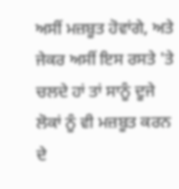ਅਸੀਂ ਮਜ਼ਬੂਤ ਹੋਵਾਂਗੇ, ਅਤੇ ਜੇਕਰ ਅਸੀਂ ਇਸ ਰਸਤੇ 'ਤੇ ਚਲਦੇ ਹਾਂ ਤਾਂ ਸਾਨੂੰ ਦੂਜੇ ਲੋਕਾਂ ਨੂੰ ਵੀ ਮਜ਼ਬੂਤ ਕਰਨ ਦੇ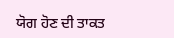ਯੋਗ ਹੋਣ ਦੀ ਤਾਕਤ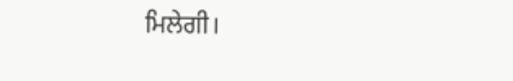ਮਿਲੇਗੀ।